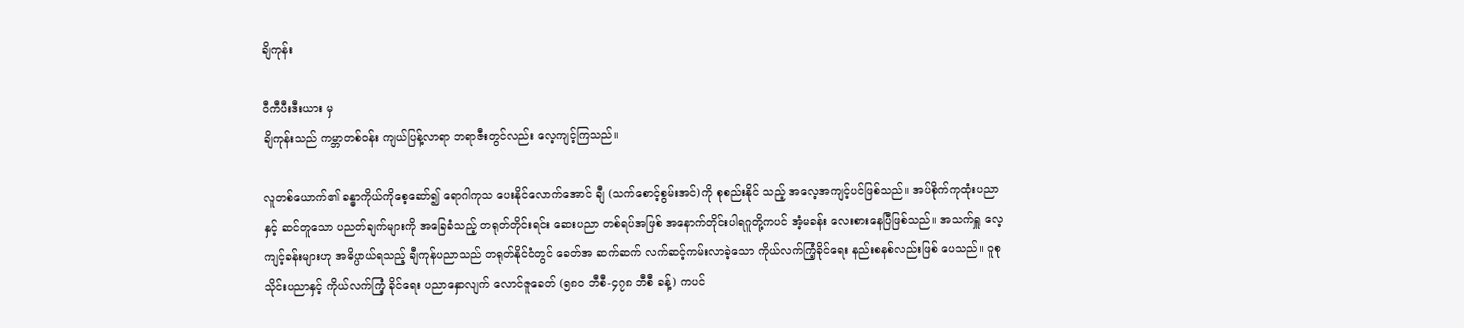ချိကုန်း

ဝီကီပီးဒီးယား မှ
ချိကုန်းသည် ကမ္ဘာတစ်ဝန်း ကျယ်ပြန့်လာရာ ဘရာဇီးတွင်လည်း လေ့ကျင့်ကြသည်။

လူတစ်ယောက်၏ ခန္ဓာကိုယ်ကိုစေ့ဆော်၍ ရောဂါကုသ ပေးနိုင်လောက်အောင် ချီ (သက်စောင့်စွမ်းအင်)ကို စုစည်းနိုင် သည့် အလေ့အကျင့်ပင်ဖြစ်သည်။ အပ်စိုက်ကုထုံးပညာနှင့် ဆင်တူသော ပညတ်ချက်များကို အခြေခံသည့် တရုတ်တိုင်းရင်း ဆေးပညာ တစ်ရပ်အဖြစ် အနောက်တိုင်းပါရဂူတို့ကပင် အံ့မခန်း လေးစားနေပြီဖြစ်သည်။ အသက်ရှူ လေ့ကျင့်ခန်းများဟု အဓိပ္ပာယ်ရသည့် ချီကုန်ပညာသည် တရုတ်နိုင်ငံတွင် ခေတ်အ ဆက်ဆက် လက်ဆင့်ကမ်းလာခဲ့သော ကိုယ်လက်ကြံ့ခိုင်ရေး နည်းစနစ်လည်းဖြစ် ပေသည်။ ဝူစုသိုင်းပညာနှင့် ကိုယ်လက်ကြံ့ ခိုင်ရေး ပညာနှောလျက် လောင်ဇူခေတ် (၅၈ဝ ဘီစီ-၄၇၈ ဘီစီ ခန့်) ကပင်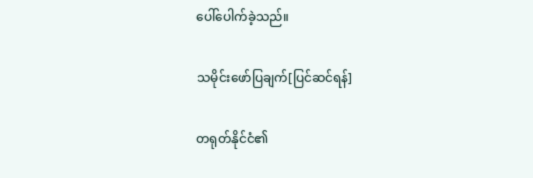ပေါ်ပေါက်ခဲ့သည်။

သမိုင်းဖော်ပြချက်[ပြင်ဆင်ရန်]

တရုတ်နိုင်ငံ၏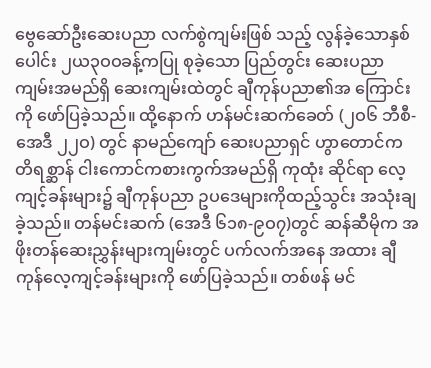ဗွေဆော်ဦးဆေးပညာ လက်စွဲကျမ်းဖြစ် သည့် လွန်ခဲ့သောနှစ်ပေါင်း ၂ယ၃ဝဝခန့်ကပြု စုခဲ့သော ပြည်တွင်း ဆေးပညာကျမ်းအမည်ရှိ ဆေးကျမ်းထဲတွင် ချီကုန်ပညာ၏အ ကြောင်းကို ဖော်ပြခဲ့သည်။ ထို့နောက် ဟန်မင်းဆက်ခေတ် (၂ဝ၆ ဘီစီ-အေဒီ ၂၂ဝ) တွင် နာမည်ကျော် ဆေးပညာရှင် ဟွာတောင်က တိရစ္ဆာန် ငါးကောင်ကစားကွက်အမည်ရှိ ကုထုံး ဆိုင်ရာ လေ့ကျင့်ခန်းများ၌ ချီကုန်ပညာ ဥပဒေများကိုထည့်သွင်း အသုံးချခဲ့သည်။ တန်မင်းဆက် (အေဒီ ၆၁၈-၉ဝ၇)တွင် ဆန်ဆီမိုက အဖိုးတန်ဆေးညွှန်းများကျမ်းတွင် ပက်လက်အနေ အထား ချီကုန်လေ့ကျင့်ခန်းများကို ဖော်ပြခဲ့သည်။ တစ်ဖန် မင်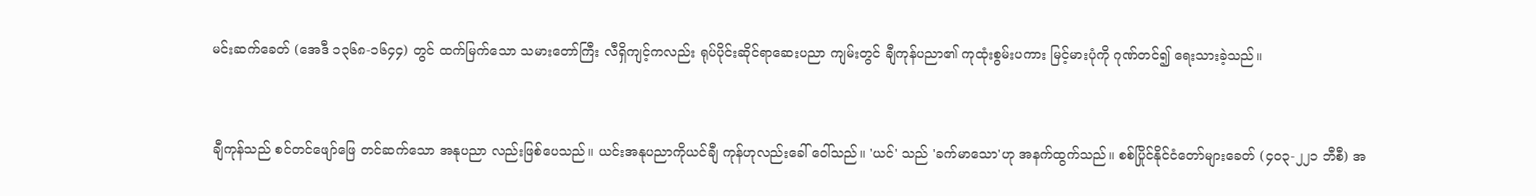မင်းဆက်ခေတ် (အေဒီ ၁၃၆၈-၁၆၄၄) တွင် ထက်မြက်သော သမားတော်ကြီး လီရှိကျင့်ကလည်း ရုပ်ပိုင်းဆိုင်ရာဆေးပညာ ကျမ်းတွင် ချီကုန်ပညာ၏ ကုထုံးစွမ်းပကား မြင့်မားပုံကို ဂုဏ်တင်၍ ရေးသားခဲ့သည်။


ချီကုန်သည် စင်တင်ဖျော်ဖြေ တင်ဆက်သော အနုပညာ လည်းဖြစ်ပေသည်။ ယင်းအနုပညာကိုယင်ချီ ကုန်ဟုလည်းခေါ် ဝေါ်သည်။ 'ယင်' သည် 'ခက်မာသော'ဟု အနက်ထွက်သည်။ စစ်ပြိုင်နိုင်ငံတော်များခေတ် (၄ဝ၃-၂၂၁ ဘီစီ) အ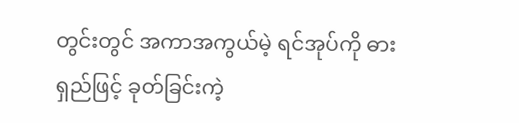တွင်းတွင် အကာအကွယ်မဲ့ ရင်အုပ်ကို ဓားရှည်ဖြင့် ခုတ်ခြင်းကဲ့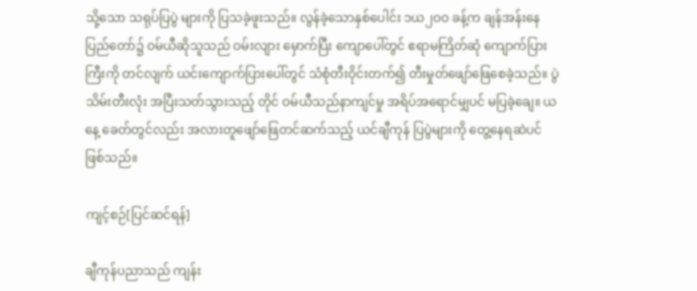သို့သော သရုပ်ပြပွဲ များကို ပြသခဲ့ဖူးသည်။ လွန်ခဲ့သောနှစ်ပေါင်း ၁ယ၂ဝဝ ခန့်က ချန်အန်းနေပြည်တော်၌ ဝမ်ယီဆိုသူသည် ဝမ်းလျား မှောက်ပြီး ကျောပေါ်တွင် ဧရာမကြိတ်ဆုံ ကျောက်ပြားကြီးကို တင်လျက် ယင်းကျောက်ပြားပေါ်တွင် သံစုံတီးဝိုင်းတက်၍ တီးမှုတ်ဖျော်ဖြေစေခဲ့သည်။ ပွဲသိမ်းတီးလုံး အပြီးသတ်သွားသည့် တိုင် ဝမ်ယီသည်နာကျင်မှု အရိပ်အရောင်မျှပင် မပြခဲ့ချေ။ ယနေ့ ခေတ်တွင်လည်း အလားတူဖျော်ဖြေတင်ဆက်သည့် ယင်ချီကုန် ပြပွဲများကို တွေ့နေရဆဲပင်ဖြစ်သည်။

ကျင့်စဉ်[ပြင်ဆင်ရန်]

ချီကုန်ပညာသည် ကျန်း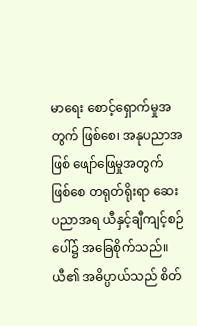မာရေး စောင့်ရှောက်မှုအတွက် ဖြစ်စေ၊ အနုပညာအဖြစ် ဖျော်ဖြေမှုအတွက် ဖြစ်စေ တရုတ်ရိုးရာ ဆေးပညာအရ ယီနှင့်ချီကျင့်စဉ်ပေါ်၌ အခြေစိုက်သည်။ ယီ၏ အဓိပ္ပာယ်သည် စိတ်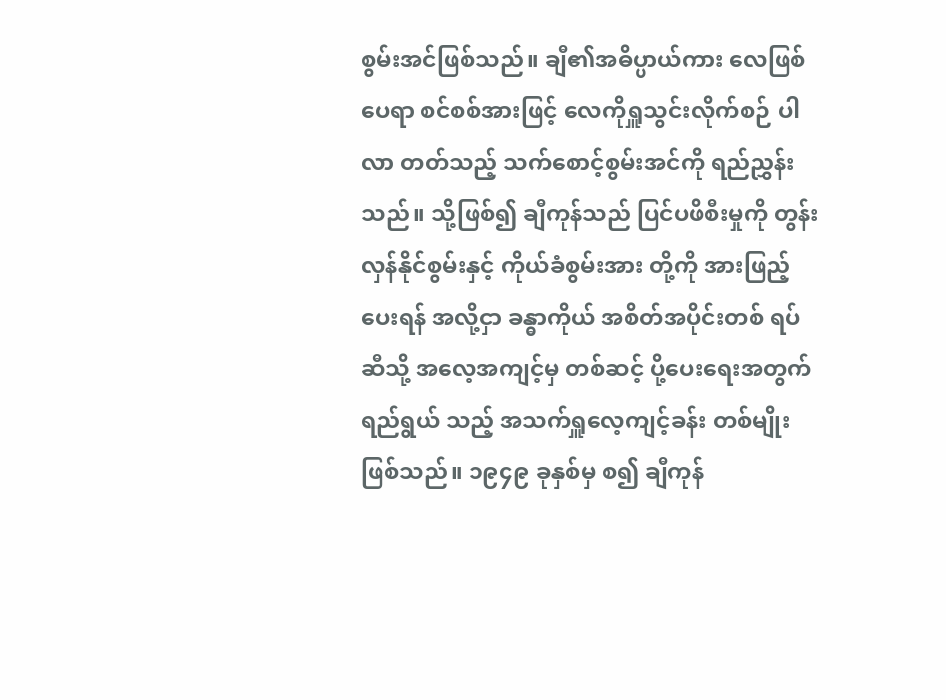စွမ်းအင်ဖြစ်သည်။ ချီ၏အဓိပ္ပာယ်ကား လေဖြစ်ပေရာ စင်စစ်အားဖြင့် လေကိုရှူသွင်းလိုက်စဉ် ပါလာ တတ်သည့် သက်စောင့်စွမ်းအင်ကို ရည်ညွှန်းသည်။ သို့ဖြစ်၍ ချီကုန်သည် ပြင်ပဖိစီးမှုကို တွန်းလှန်နိုင်စွမ်းနှင့် ကိုယ်ခံစွမ်းအား တို့ကို အားဖြည့်ပေးရန် အလို့ငှာ ခန္ဓာကိုယ် အစိတ်အပိုင်းတစ် ရပ်ဆီသို့ အလေ့အကျင့်မှ တစ်ဆင့် ပို့ပေးရေးအတွက် ရည်ရွယ် သည့် အသက်ရှူလေ့ကျင့်ခန်း တစ်မျိုးဖြစ်သည်။ ၁၉၄၉ ခုနှစ်မှ စ၍ ချီကုန်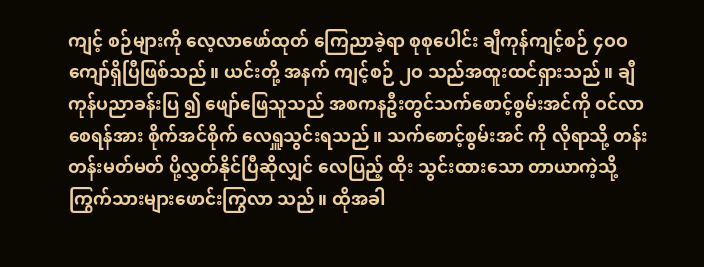ကျင့် စဉ်များကို လေ့လာဖော်ထုတ် ကြေညာခဲ့ရာ စုစုပေါင်း ချီကုန်ကျင့်စဉ် ၄ဝဝ ကျော်ရှိပြီဖြစ်သည်။ ယင်းတို့ အနက် ကျင့်စဉ် ၂ဝ သည်အထူးထင်ရှားသည်။ ချီကုန်ပညာခန်းပြ ၍ ဖျော်ဖြေသူသည် အစကနဦးတွင်သက်စောင့်စွမ်းအင်ကို ဝင်လာ စေရန်အား စိုက်အင်စိုက် လေရှူသွင်းရသည်။ သက်စောင့်စွမ်းအင် ကို လိုရာသို့ တန်းတန်းမတ်မတ် ပို့လွှတ်နိုင်ပြီဆိုလျှင် လေပြည့် ထိုး သွင်းထားသော တာယာကဲ့သို့ ကြွက်သားများဖောင်းကြွလာ သည်။ ထိုအခါ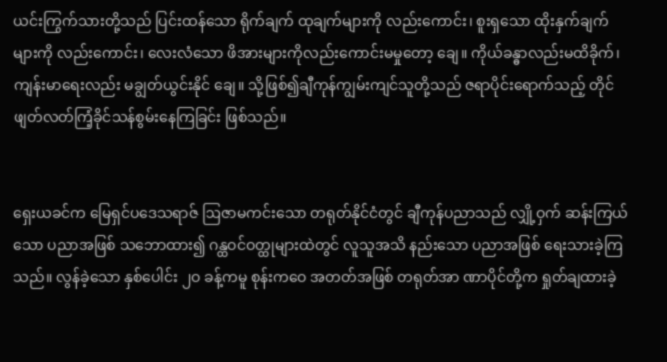ယင်းကြွက်သားတို့သည် ပြင်းထန်သော ရိုက်ချက် ထုချက်များကို လည်းကောင်း၊ စူးရှသော ထိုးနှက်ချက်များကို လည်းကောင်း၊ လေးလံသော ဖိအားများကိုလည်းကောင်းမမှုတော့ ချေ။ ကိုယ်ခန္ဓာလည်းမထိခိုက်၊ ကျန်းမာရေးလည်း မချွတ်ယွင်းနိုင် ချေ။ သို့ဖြစ်၍ချီကုန်ကျွမ်းကျင်သူတို့သည် ဇရာပိုင်းရောက်သည့် တိုင် ဖျတ်လတ်ကြံ့ခိုင်သန်စွမ်းနေကြခြင်း ဖြစ်သည်။


ရှေးယခင်က မြေရှင်ပဒေသရာဇ် ဩဇာမကင်းသော တရုတ်နိုင်ငံတွင် ချီကုန်ပညာသည် လျှို့ဝှက် ဆန်းကြယ်သော ပညာအဖြစ် သဘောထား၍ ဂန္ထဝင်ဝတ္ထုများထဲတွင် လူသူအသိ နည်းသော ပညာအဖြစ် ရေးသားခဲ့ကြသည်။ လွန်ခဲ့သော နှစ်ပေါင်း ၂ဝ ခန့်ကမူ စုန်းကဝေ အတတ်အဖြစ် တရုတ်အာ ဏာပိုင်တို့က ရှုတ်ချထားခဲ့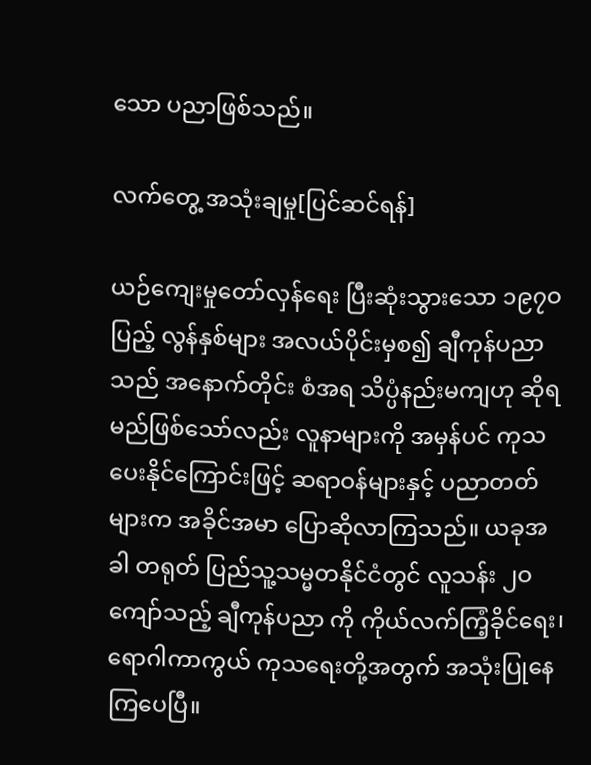သော ပညာဖြစ်သည်။

လက်တွေ့ အသုံးချမှု[ပြင်ဆင်ရန်]

ယဉ်ကျေးမှုတော်လှန်ရေး ပြီးဆုံးသွားသော ၁၉၇ဝ ပြည့် လွန်နှစ်များ အလယ်ပိုင်းမှစ၍ ချီကုန်ပညာသည် အနောက်တိုင်း စံအရ သိပ္ပံနည်းမကျဟု ဆိုရမည်ဖြစ်သော်လည်း လူနာများကို အမှန်ပင် ကုသပေးနိုင်ကြောင်းဖြင့် ဆရာဝန်များနှင့် ပညာတတ် များက အခိုင်အမာ ပြောဆိုလာကြသည်။ ယခုအခါ တရုတ် ပြည်သူ့သမ္မတနိုင်ငံတွင် လူသန်း ၂ဝ ကျော်သည့် ချီကုန်ပညာ ကို ကိုယ်လက်ကြံ့ခိုင်ရေး၊ ရောဂါကာကွယ် ကုသရေးတို့အတွက် အသုံးပြုနေကြပေပြီ။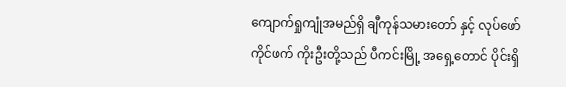ကျောက်ရှုကျုံအမည်ရှိ ချီကုန်သမားတော် နှင့် လုပ်ဖော်ကိုင်ဖက် ကိုးဦးတို့သည် ပီကင်းမြို့ အရှေ့တောင် ပိုင်းရှိ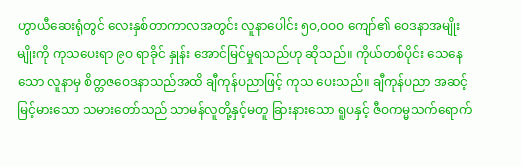ဟွာယီဆေးရုံတွင် လေးနှစ်တာကာလအတွင်း လူနာပေါင်း ၅ဝ,ဝဝဝ ကျော်၏ ဝေဒနာအမျိုးမျိုးကို ကုသပေးရာ ၉ဝ ရာခိုင် နှုန်း အောင်မြင်မှုရသည်ဟု ဆိုသည်။ ကိုယ်တစ်ပိုင်း သေနေ သော လူနာမှ စိတ္တဇဝေဒနာသည်အထိ ချီကုန်ပညာဖြင့် ကုသ ပေးသည်။ ချီကုန်ပညာ အဆင့်မြင့်မားသော သမားတော်သည် သာမန်လူတို့နှင့်မတူ ခြားနားသော ရူပနှင့် ဇီဝကမ္မသက်ရောက်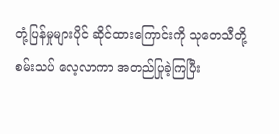တုံ့ပြန်မှုများပိုင် ဆိုင်ထားကြောင်းကို သုတေသီတို့ စမ်းသပ် လေ့လာကာ အတည်ပြုခဲ့ကြပြီး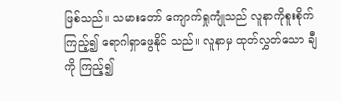ဖြစ်သည်။ သမားတော် ကျောက်ရှုကျုံသည် လူနာကိုစူးစိုက်ကြည့်၍ ရောဂါရှာဖွေနိုင် သည်။ လူနာမှ ထုတ်လွှတ်သော ချီကို ကြည့်၍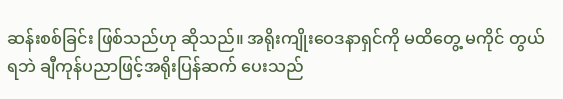ဆန်းစစ်ခြင်း ဖြစ်သည်ဟု ဆိုသည်။ အရိုးကျိုးဝေဒနာရှင်ကို မထိတွေ့ မကိုင် တွယ်ရဘဲ ချီကုန်ပညာဖြင့်အရိုးပြန်ဆက် ပေးသည်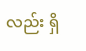လည်း ရှိ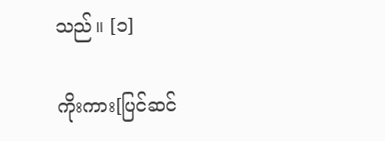သည်။ [၁]

ကိုးကား[ပြင်ဆင်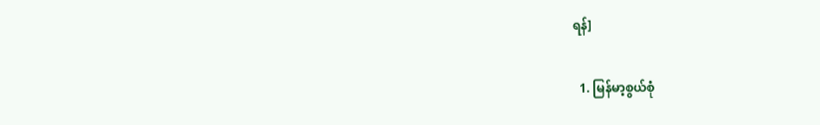ရန်]

  1. မြန်မာ့စွယ်စုံ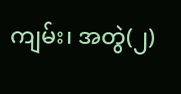ကျမ်း၊ အတွဲ(၂)